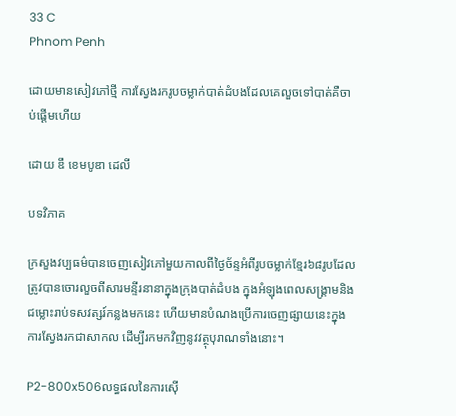33 C
Phnom Penh

ដោយមានសៀវភៅថ្មី ការស្វែងរករូបចម្លាក់បាត់ដំបងដែលគេលួចទៅបាត់គឺចាប់ផ្តើមហើយ

ដោយ ឌឹ ខេមបូឌា ដេលី

បទវិភាគ

ក្រសួងវប្បធម៌បានចេញសៀវភៅមួយកាលពីថ្ងៃច័ន្ទអំពីរូបចម្លាក់ខ្មែរ៦៨រូបដែលត្រូវបានចោរលួចពីសារមន្ទីរនានាក្នុងក្រុងបាត់ដំបង ក្នុងអំឡុងពេលសង្គ្រាមនិងជម្លោះរាប់ទសវត្សរ៍កន្លងមកនេះ ហើយមានបំណងប្រើការចេញផ្សាយនេះក្នុងការស្វែងរកជាសាកល ដើម្បីរកមកវិញនូវវត្ថុបុរាណទាំងនោះ។

P2-800x506លទ្ធផលនៃការស៊ើ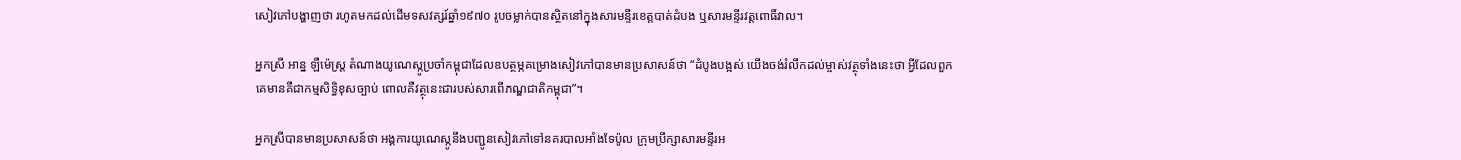សៀវភៅបង្ហាញថា រហូតមកដល់ដើមទសវត្សរ៍ឆ្នាំ១៩៧០ រូបចម្លាក់បានស្ថិតនៅក្នុងសារមន្ទីរខេត្តបាត់ដំបង ឬសារមន្ទីរវត្តពោធិ៍វាល។

អ្នកស្រី អាន្ន ឡឺម៉េស្ត្រ តំណាងយូណេស្កូប្រចាំកម្ពុជាដែលឧបត្ថម្ភគម្រោងសៀវភៅបានមានប្រសាសន៍ថា “ដំបូងបង្អស់ យើងចង់រំលឹកដល់ម្ចាស់វត្ថុទាំងនេះថា អ្វីដែលពួកគេមានគឺជាកម្មសិទ្ធិខុសច្បាប់ ពោលគឺវត្ថុនេះជារបស់សារពើភណ្ឌជាតិកម្ពុជា”។

អ្នកស្រីបានមានប្រសាសន៍ថា អង្គការយូណេស្កូនឹងបញ្ជូនសៀវភៅទៅនគរបាលអាំងទែប៉ូល ក្រុមប្រឹក្សាសារមន្ទីរអ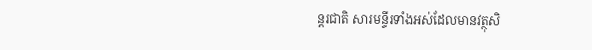ន្តរជាតិ សារមន្ទីរទាំងអស់ដែលមានវត្ថុសិ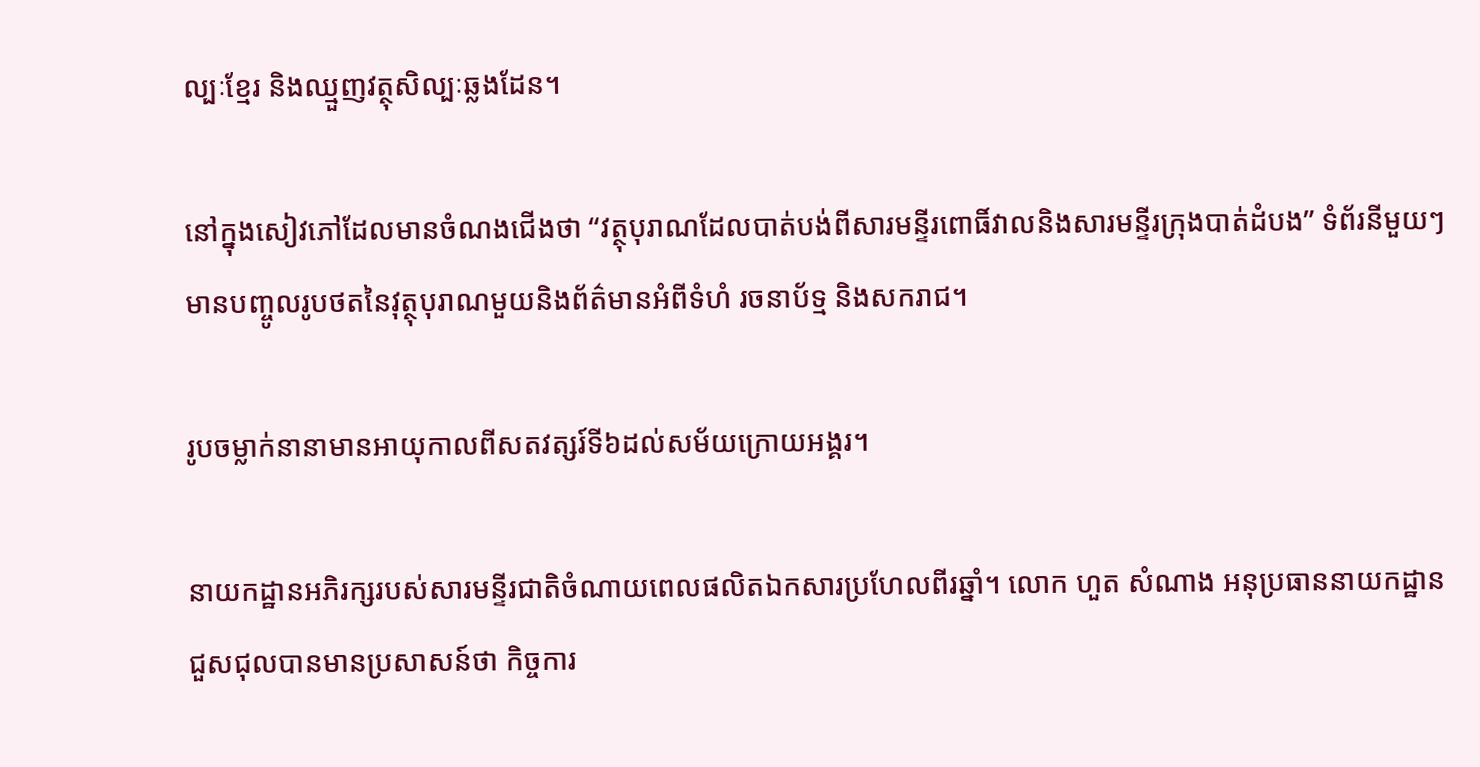ល្បៈខ្មែរ និងឈ្មួញវត្ថុសិល្បៈឆ្លងដែន។

នៅក្នុងសៀវភៅដែលមានចំណងជើងថា “វត្ថុបុរាណដែលបាត់បង់ពីសារមន្ទីរពោធិ៍វាលនិងសារមន្ទីរក្រុងបាត់ដំបង” ទំព័រនីមួយៗមានបញ្ចូលរូបថតនៃវុត្ថុបុរាណមួយនិងព័ត៌មានអំពីទំហំ រចនាប័ទ្ម និងសករាជ។

រូបចម្លាក់នានាមានអាយុកាលពីសតវត្សរ៍ទី៦ដល់សម័យក្រោយអង្គរ។

នាយកដ្ឋានអភិរក្សរបស់សារមន្ទីរជាតិចំណាយពេលផលិតឯកសារប្រហែលពីរឆ្នាំ។ លោក ហួត សំណាង អនុប្រធាននាយកដ្ឋានជួសជុលបានមានប្រសាសន៍ថា កិច្ចការ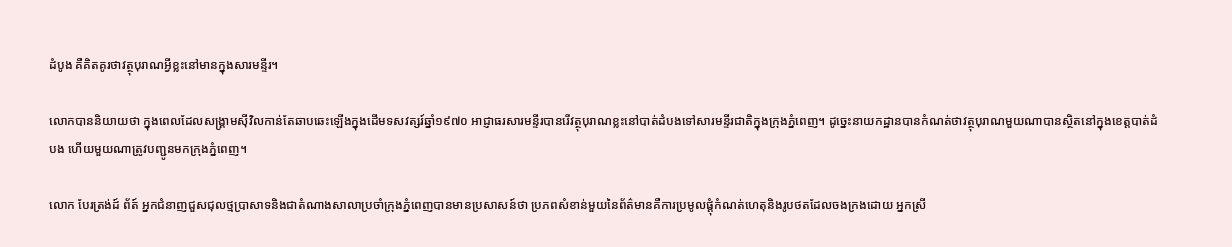ដំបូង គឺគិតគូរថាវត្ថុបុរាណអ្វីខ្លះនៅមានក្នុងសារមន្ទីរ។

លោកបាននិយាយថា ក្នុងពេលដែលសង្គ្រាមស៊ីវិលកាន់តែឆាបឆេះឡើងក្នុងដើមទសវត្សរ៍ឆ្នាំ១៩៧០ អាជ្ញាធរសារមន្ទីរបានរើវត្ថុបុរាណខ្លះនៅបាត់ដំបងទៅសារមន្ទីរជាតិក្នុងក្រុងភ្នំពេញ។ ដូច្នេះនាយកដ្ឋានបានកំណត់ថាវត្ថុបុរាណមួយណាបានស្ថិតនៅក្នុងខេត្តបាត់ដំបង ហើយមួយណាត្រូវបញ្ជូនមកក្រុងភ្នំពេញ។

លោក បែរត្រង់ដ៍ ព័ត៍ អ្នកជំនាញជួសជុលថ្មប្រាសាទនិងជាតំណាងសាលាប្រចាំក្រុងភ្នំពេញបានមានប្រសាសន៍ថា ប្រភពសំខាន់មួយនៃព័ត៌មានគឺការប្រមូលផ្តុំកំណត់ហេតុនិងរូបថតដែលចងក្រងដោយ អ្នកស្រី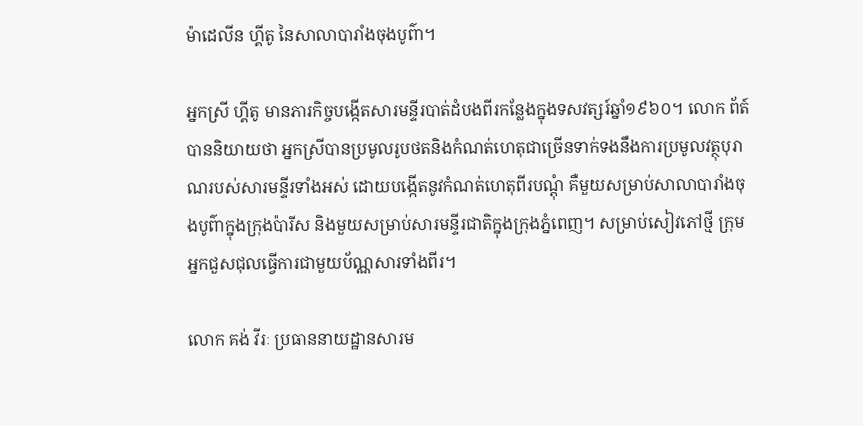ម៉ាដេលីន ហ្គីតូ នៃសាលាបារាំងចុងបូព៌ា។

អ្នកស្រី ហ្គីតូ មានភារកិច្ចបង្កើតសារមន្ទីរបាត់ដំបងពីរកន្លែងក្នុងទសវត្សរ៍ឆ្នាំ១៩៦០។ លោក ព័ត៍ បាននិយាយថា អ្នកស្រីបានប្រមូលរូបថតនិងកំណត់ហេតុជាច្រើនទាក់ទងនឹងការប្រមូលវត្ថុបុរាណរបស់សារមន្ទីរទាំងអស់ ដោយបង្កើតនូវកំណត់ហេតុពីរបណ្តុំ គឺមួយសម្រាប់សាលាបារាំងចុងបូព៌ាក្នុងក្រុងប៉ារីស និងមួយសម្រាប់សារមន្ទីរជាតិក្នុងក្រុងភ្នំពេញ។ សម្រាប់សៀវភៅថ្មី ក្រុមអ្នកជួសជុលធ្វើការជាមួយប័ណ្ណសារទាំងពីរ។

លោក គង់ វីរៈ ប្រធាននាយដ្ឋានសារម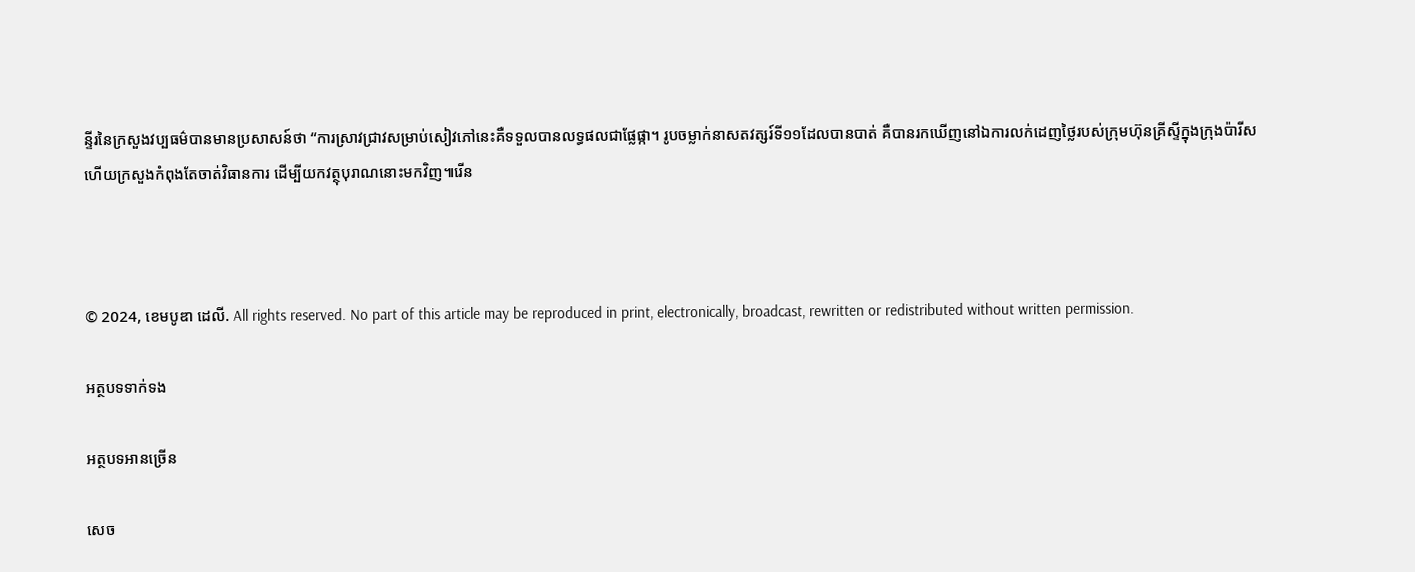ន្ទីរនៃក្រសួងវប្បធម៌បានមានប្រសាសន៍ថា “ការស្រាវជ្រាវសម្រាប់សៀវភៅនេះគឺទទួលបានលទ្ធផលជាផ្លែផ្កា។ រូបចម្លាក់នាសតវត្សរ៍ទី១១ដែលបានបាត់ គឺបានរកឃើញនៅឯការលក់ដេញថ្លៃរបស់ក្រុមហ៊ុនគ្រីស្ទីក្នុងក្រុងប៉ារីស ហើយក្រសួងកំពុងតែចាត់វិធានការ ដើម្បីយកវត្ថុបុរាណនោះមកវិញ៕រើន



© 2024, ខេមបូឌា ដេលី. All rights reserved. No part of this article may be reproduced in print, electronically, broadcast, rewritten or redistributed without written permission.

អត្ថបទទាក់ទង

អត្ថបទអានច្រើន

សេច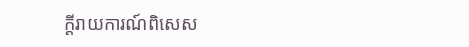ក្ដីរាយការណ៍ពិសេស